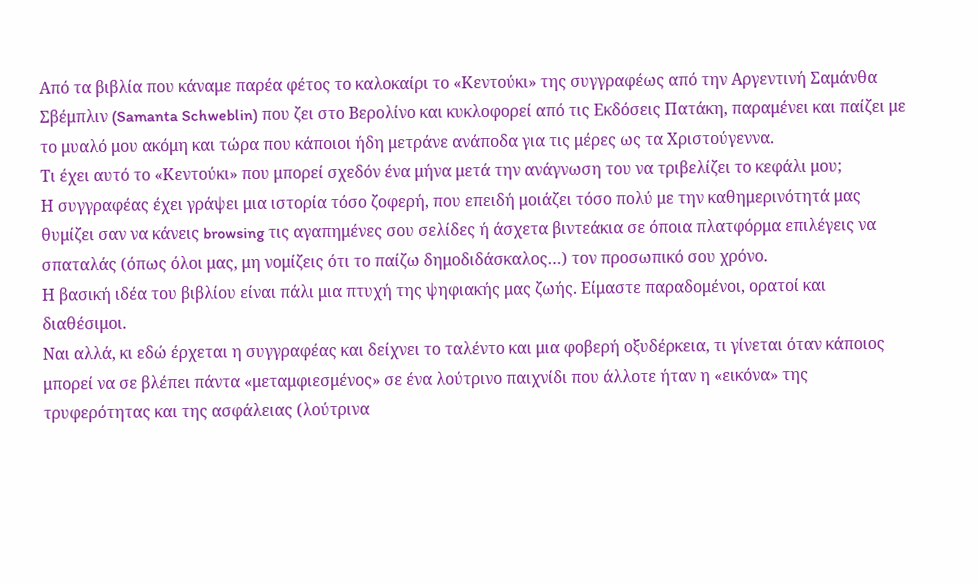Από τα βιβλία που κάναμε παρέα φέτος το καλοκαίρι το «Κεντούκι» της συγγραφέως από την Αργεντινή Σαμάνθα Σβέμπλιν (Samanta Schweblin) που ζει στο Βερολίνο και κυκλοφορεί από τις Εκδόσεις Πατάκη, παραμένει και παίζει με το μυαλό μου ακόμη και τώρα που κάποιοι ήδη μετράνε ανάποδα για τις μέρες ως τα Χριστούγεννα.
Τι έχει αυτό το «Κεντούκι» που μπορεί σχεδόν ένα μήνα μετά την ανάγνωση του να τριβελίζει το κεφάλι μου;
Η συγγραφέας έχει γράψει μια ιστορία τόσο ζοφερή, που επειδή μοιάζει τόσο πολύ με την καθημερινότητά μας θυμίζει σαν να κάνεις browsing τις αγαπημένες σου σελίδες ή άσχετα βιντεάκια σε όποια πλατφόρμα επιλέγεις να σπαταλάς (όπως όλοι μας, μη νομίζεις ότι το παίζω δημοδιδάσκαλος…) τον προσωπικό σου χρόνο.
Η βασική ιδέα του βιβλίου είναι πάλι μια πτυχή της ψηφιακής μας ζωής. Είμαστε παραδομένοι, ορατοί και διαθέσιμοι.
Ναι αλλά, κι εδώ έρχεται η συγγραφέας και δείχνει το ταλέντο και μια φοβερή οξυδέρκεια, τι γίνεται όταν κάποιος μπορεί να σε βλέπει πάντα «μεταμφιεσμένος» σε ένα λούτρινο παιχνίδι που άλλοτε ήταν η «εικόνα» της τρυφερότητας και της ασφάλειας (λούτρινα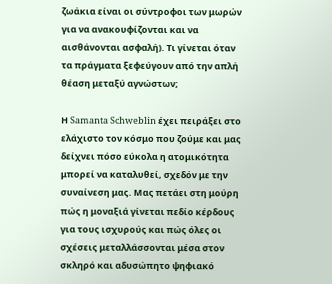ζωάκια είναι οι σύντροφοι των μωρών για να ανακουφίζονται και να αισθάνονται ασφαλή). Τι γίνεται όταν τα πράγματα ξεφεύγουν από την απλή θέαση μεταξύ αγνώστων;

Η Samanta Schweblin έχει πειράξει στο ελάχιστο τον κόσμο που ζούμε και μας δείχνει πόσο εύκολα η ατομικότητα μπορεί να καταλυθεί, σχεδόν με την συναίνεση μας. Μας πετάει στη μούρη πώς η μοναξιά γίνεται πεδίο κέρδους για τους ισχυρούς και πώς όλες οι σχέσεις μεταλλάσσονται μέσα στον σκληρό και αδυσώπητο ψηφιακό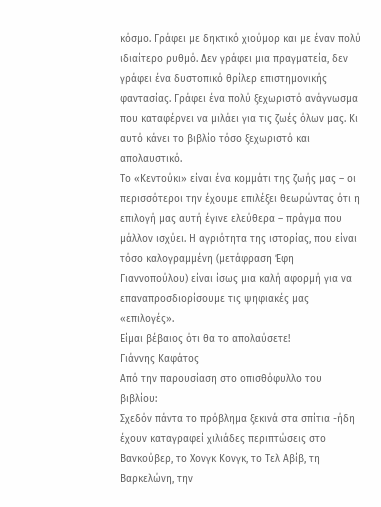κόσμο. Γράφει με δηκτικό χιούμορ και με έναν πολύ ιδιαίτερο ρυθμό. Δεν γράφει μια πραγματεία, δεν γράφει ένα δυστοπικό θρίλερ επιστημονικής φαντασίας. Γράφει ένα πολύ ξεχωριστό ανάγνωσμα που καταφέρνει να μιλάει για τις ζωές όλων μας. Κι αυτό κάνει το βιβλίο τόσο ξεχωριστό και απολαυστικό.
Το «Κεντούκι» είναι ένα κομμάτι της ζωής μας – οι περισσότεροι την έχουμε επιλέξει θεωρώντας ότι η επιλογή μας αυτή έγινε ελεύθερα – πράγμα που μάλλον ισχύει. Η αγριότητα της ιστορίας, που είναι τόσο καλογραμμένη (μετάφραση Έφη Γιαννοπούλου) είναι ίσως μια καλή αφορμή για να επαναπροσδιορίσουμε τις ψηφιακές μας «επιλογές».
Είμαι βέβαιος ότι θα το απολαύσετε!
Γιάννης Καφάτος
Από την παρουσίαση στο οπισθόφυλλο του βιβλίου:
Σχεδόν πάντα το πρόβλημα ξεκινά στα σπίτια -ήδη έχουν καταγραφεί χιλιάδες περιπτώσεις στο Βανκούβερ, το Χονγκ Κονγκ, το Τελ Αβίβ, τη Βαρκελώνη, την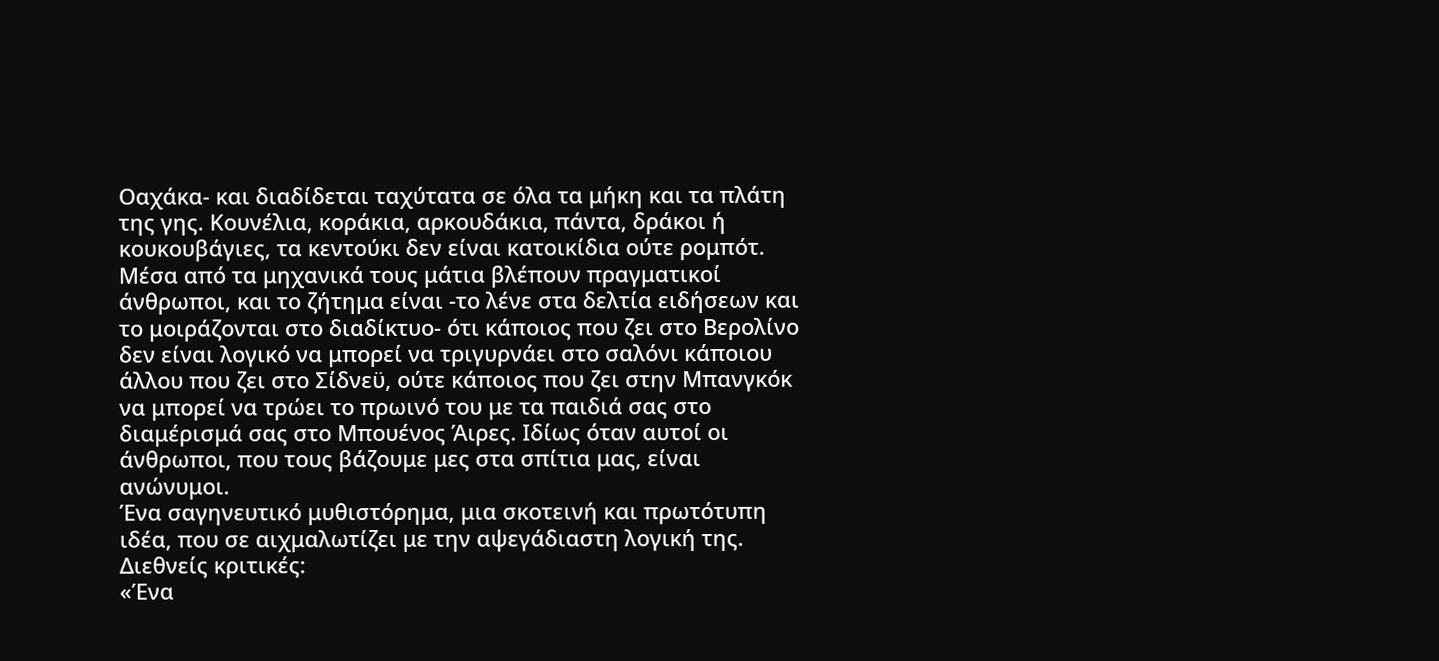Οαχάκα- και διαδίδεται ταχύτατα σε όλα τα μήκη και τα πλάτη της γης. Κουνέλια, κοράκια, αρκουδάκια, πάντα, δράκοι ή κουκουβάγιες, τα κεντούκι δεν είναι κατοικίδια ούτε ρομπότ. Μέσα από τα μηχανικά τους μάτια βλέπουν πραγματικοί άνθρωποι, και το ζήτημα είναι -το λένε στα δελτία ειδήσεων και το μοιράζονται στο διαδίκτυο- ότι κάποιος που ζει στο Βερολίνο δεν είναι λογικό να μπορεί να τριγυρνάει στο σαλόνι κάποιου άλλου που ζει στο Σίδνεϋ, ούτε κάποιος που ζει στην Μπανγκόκ να μπορεί να τρώει το πρωινό του με τα παιδιά σας στο διαμέρισμά σας στο Μπουένος Άιρες. Ιδίως όταν αυτοί οι άνθρωποι, που τους βάζουμε μες στα σπίτια μας, είναι ανώνυμοι.
Ένα σαγηνευτικό μυθιστόρημα, μια σκοτεινή και πρωτότυπη ιδέα, που σε αιχμαλωτίζει με την αψεγάδιαστη λογική της.
Διεθνείς κριτικές:
«Ένα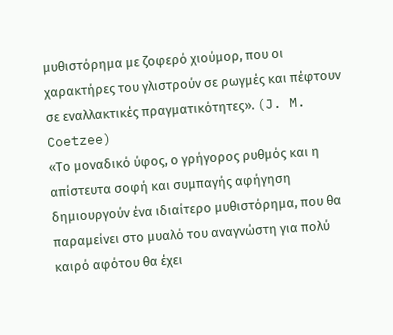μυθιστόρημα με ζοφερό χιούμορ, που οι χαρακτήρες του γλιστρούν σε ρωγμές και πέφτουν σε εναλλακτικές πραγματικότητες». (J. M. Coetzee)
«Το μοναδικό ύφος, ο γρήγορος ρυθμός και η απίστευτα σοφή και συμπαγής αφήγηση δημιουργούν ένα ιδιαίτερο μυθιστόρημα, που θα παραμείνει στο μυαλό του αναγνώστη για πολύ καιρό αφότου θα έχει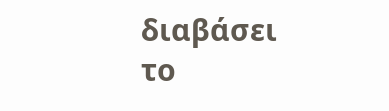διαβάσει το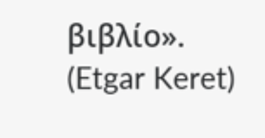βιβλίο». (Etgar Keret)